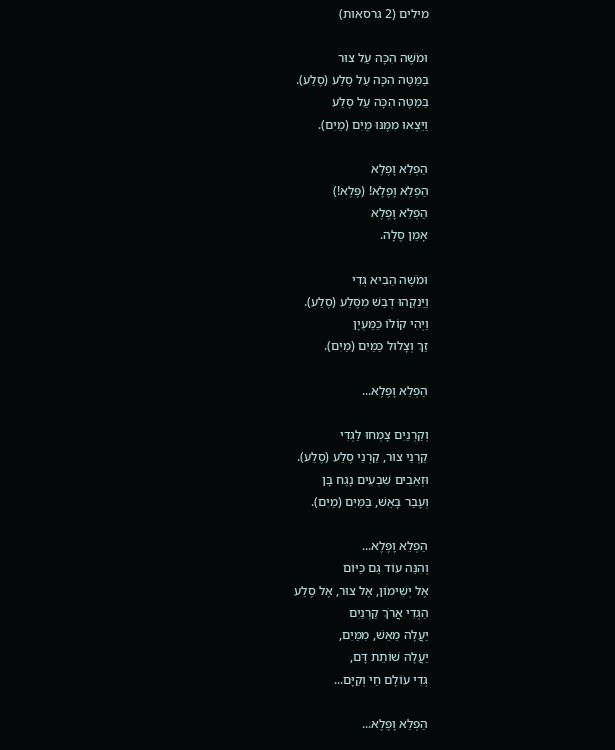מילים (2 גרסאות)

וּמֹשֶׁה הִכָּה עַל צוּר
בַּמַּטֶּה הִכָּה עַל סֶלַע (סֶלַע).
בַּמַּטֶּה הִכָּה עַל סֶלַע
וַיֵּצְאוּ מִמֶּנּוּ מַיִם (מַיִם).

הַפְלֵא וָפֶלֶא
הַפְלֵא וָפֶלֶא! (פֶּלֶא!)
הַפְלֵא וָפֶלֶא
אָמֵן סֶלָה.

וּמֹשֶׁה הֵבִיא גְּדִי
וַיֵּנִקֵהוּ דְבַשׁ מִסֶּלַע (סֶלַע).
וַיְהִי קוֹלוֹ כַּמַּעְיָן
זַךְ וְצָלוּל כַּמַּיִם (מַיִם).

הַפְלֵא וָפֶלֶא...

וְקַרְנַיִם צָמְחוּ לַגְּדִי
קַרְנֵי צוּר, קַרְנֵי סֶלַע (סֶלַע).
וּזְאֵבִים שִׁבְעִים נָגַח בָּן
וְעָבַר בָּאֵשׁ, בַּמַּיִם (מַיִם).

הַפְלֵא וָפֶלֶא...
וְהִנֵּה עוֹד גַּם כַּיּוֹם
אֶל יְשִׁימוֹן, אֶל צוּר, אֶל סֶלַע
הַגְּדִי אֲרֹךְ קַרְנַיִם
יַעֲלֶה מֵאֵשׁ, מִמַּיִם,
יַעֲלֶה שׁוֹתֵת דָּם,
גְּדִי עוֹלָם חַי וְקַיָּם...

הַפְלֵא וָפֶלֶא...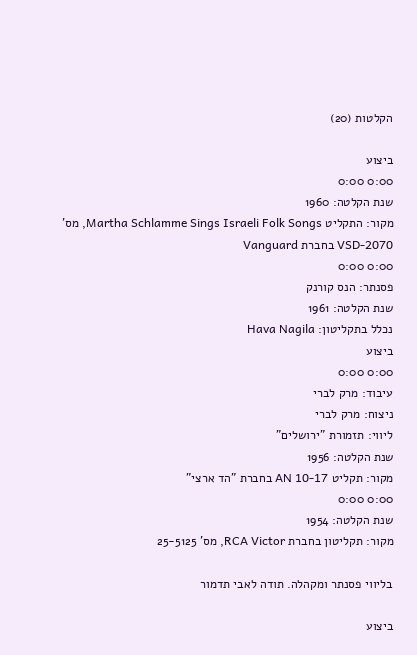הקלטות (20)

ביצוע
0:00 0:00
שנת הקלטה: 1960
מקור: התקליט Martha Schlamme Sings Israeli Folk Songs, מס' VSD-2070 בחברת Vanguard
0:00 0:00
פסנתר: הנס קורנק
שנת הקלטה: 1961
נכלל בתקליטון: Hava Nagila
ביצוע
0:00 0:00
עיבוד: מרק לברי
ניצוח: מרק לברי
ליווי: תזמורת "ירושלים"
שנת הקלטה: 1956
מקור: תקליט AN 10-17 בחברת "הד ארצי"
0:00 0:00
שנת הקלטה: 1954
מקור: תקליטון בחברת RCA Victor, מס' 25-5125

בליווי פסנתר ומקהלה. תודה לאבי תדמור

ביצוע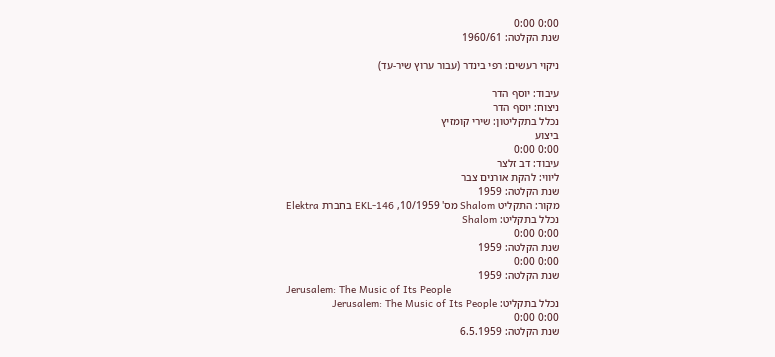0:00 0:00
שנת הקלטה: 1960/61

ניקוי רעשים: רפי בינדר (עבור ערוץ שיר-עד)

עיבוד: יוסף הדר
ניצוח: יוסף הדר
נכלל בתקליטון: שירי קומזיץ
ביצוע
0:00 0:00
עיבוד: דב זלצר
ליווי: להקת אורנים צבר
שנת הקלטה: 1959
מקור: התקליט Shalom מס' 10/1959, EKL-146 בחברת Elektra
נכלל בתקליט: Shalom
0:00 0:00
שנת הקלטה: 1959
0:00 0:00
שנת הקלטה: 1959
Jerusalem: The Music of Its People
נכלל בתקליט: Jerusalem: The Music of Its People
0:00 0:00
שנת הקלטה: 6.5.1959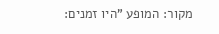מקור: המופע "היו זמנים: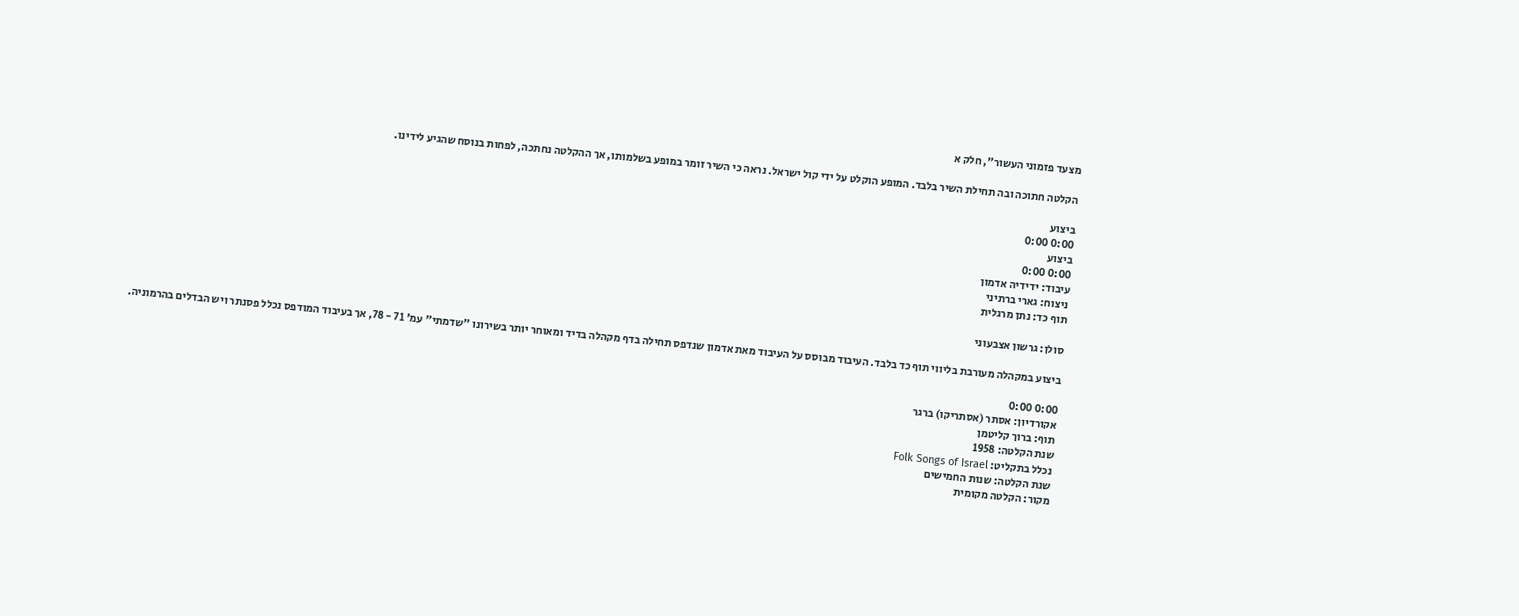מצעד פזמוני העשור", חלק א

הקלטה חתוכה ובה תחילת השיר בלבד. המופע הוקלט על ידי קול ישראל. נראה כי השיר זומר במופע בשלמותו, אך ההקלטה נחתכה, לפחות בנוסח שהגיע לידינו.

ביצוע
0:00 0:00
ביצוע
0:00 0:00
עיבוד: ידידיה אדמון
ניצוח: גארי ברתיני
תוף כד: נתן מרגלית

סולן: גרשון אצבעוני

ביצוע במקהלה מעורבת בליווי תוף כד בלבד. העיבוד מבוסס על העיבוד מאת אדמון שנדפס תחילה בדף מקהלה בדיד ומאוחר יותר בשירונו "שדמתי" עמ' 71 - 78, אך בעיבוד המודפס נכלל פסנתר ויש הבדלים בהרמוניה.

0:00 0:00
אקורדיון: אסתר (אסתריקו) ברגר
תוף: ברוך קליטמן
שנת הקלטה: 1958
נכלל בתקליט: Folk Songs of Israel
שנת הקלטה: שנות החמישים
מקור: הקלטה מקומית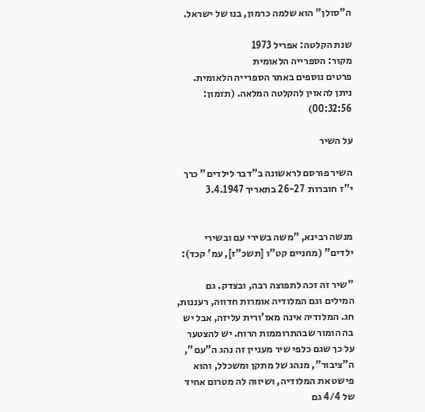ה"סולן" הוא שלמה כרמון, בנו של ישראל.

שנת הקלטה: אפריל 1973
מקור: הספרייה הלאומית
פרטים נוספים באתר הספרייה הלאומית. ניתן להאזין להקלטה המלאה. (תזמון: 00:32:56)

על השיר

השיר פורסם לראשונה ב"דבר לילדים" כרך י"ז חוברות  26-27 בתאריך 3.4.1947


מנשה רבינא, "משה בשירי עם ובשירי ילדים" (מחניים קט"ו [תשכ"ז], עמ' קכד):

"שיר זה זכה לתפוצה רבה, ובצדק. גם המילים וגם המלודיה אומרות חדווה, רעננות, חג. המלודיה אינה מאז'ורית עליזה, אבל יש בה הומור שבהתרוממות הרוח. יש להצטער על כך שגם כלפי שיר מעניין זה נהג ה"עם", ה"ציבור", מנהג של מתקן ומשכלל, והוא פישט את המלודיה, ושיווה לה מטרום אחיד של 4/4 גם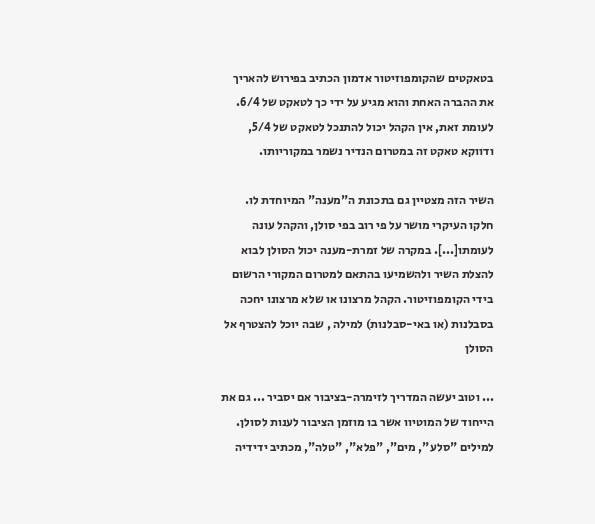בטאקטים שהקומפוזיטור אדמון הכתיב בפירוש להאריך את ההברה האחת והוא מגיע על ידי כך לטאקט של 6/4. לעומת זאת, אין הקהל יכול להתנכל לטאקט של 5/4, ודווקא טאקט זה במטרום הנדיר נשמר במקוריותו.

השיר הזה מצטיין גם בתכונת ה"מענה" המיוחדת לו. חלקו העיקרי מושר על פי רוב בפי סולן, והקהל עונה לעומתו[...]. במקרה של זמרת-מענה יכול הסולן לבוא להצלת השיר ולהשמיעו בהתאם למטרום המקורי הרשום בידי הקומפוזיטור. הקהל מרצונו או שלא מרצונו יחכה בסבלנות (או באי-סבלנות) למילה , שבה יוכל להצטרף אל הסולן

... וטוב יעשה המדריך לזימרה-בציבור אם יסביר ... גם את הייחוד של המוטיוו אשר בו מוזמן הציבור לענות לסולן. למילים "סלע", מים", "פלא", "טלה", מכתיב ידידיה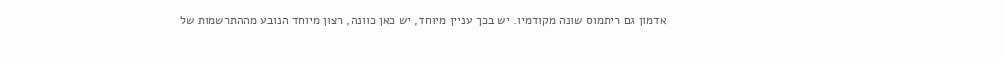אדמון גם ריתמוס שונה מקודמיו. יש בכך עניין מיוחד, יש כאן כוונה, רצון מיוחד הנובע מההתרשמות של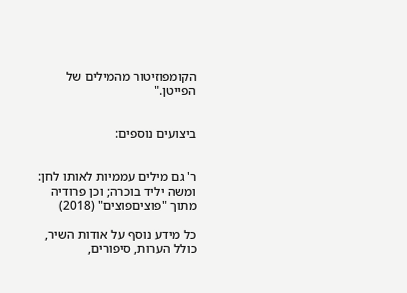הקומפוזיטור מהמילים של הפייטן."


ביצועים נוספים:


ר' גם מילים עממיות לאותו לחן: ומשה יליד בוכרה; וכן פרודיה מתוך "פוציםפוצים" (2018)

כל מידע נוסף על אודות השיר, כולל הערות, סיפורים,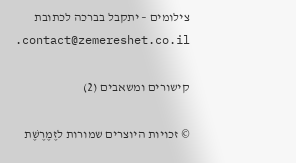צילומים – יתקבל בברכה לכתובת contact@zemereshet.co.il.

קישורים ומשאבים (2)

© זכויות היוצרים שמורות לזֶמֶרֶשֶׁת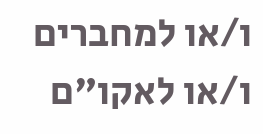ו/או למחברים ו/או לאקו"ם